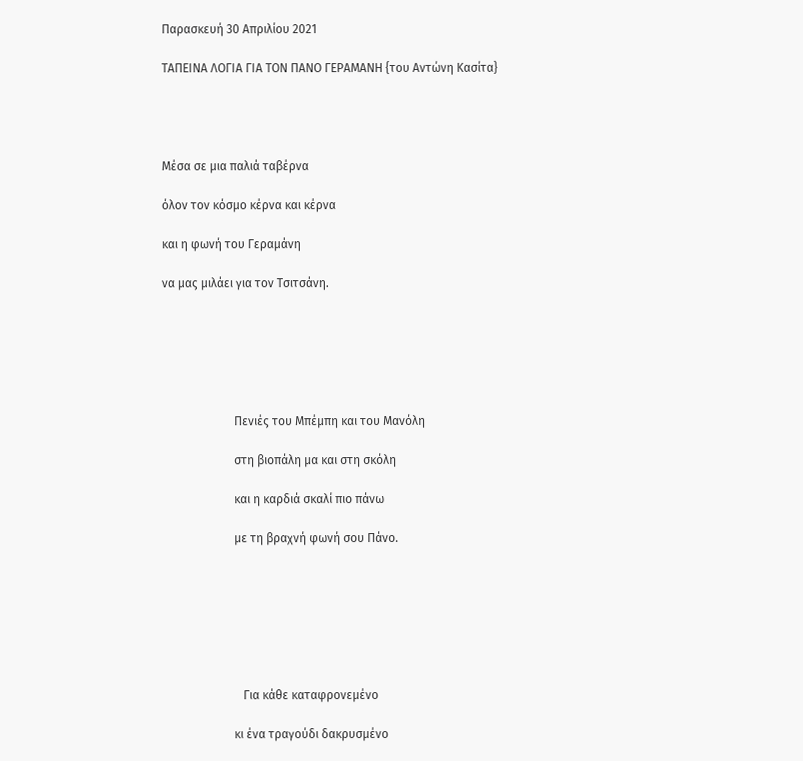Παρασκευή 30 Απριλίου 2021

ΤΑΠΕΙΝΑ ΛΟΓΙΑ ΓΙΑ ΤΟΝ ΠΑΝΟ ΓΕΡΑΜΑΝΗ {του Αντώνη Κασίτα}




Μέσα σε μια παλιά ταβέρνα

όλον τον κόσμο κέρνα και κέρνα

και η φωνή του Γεραμάνη

να μας μιλάει για τον Τσιτσάνη.






                        Πενιές του Μπέμπη και του Μανόλη

                        στη βιοπάλη μα και στη σκόλη

                        και η καρδιά σκαλί πιο πάνω

                        με τη βραχνή φωνή σου Πάνο.







                           Για κάθε καταφρονεμένο

                        κι ένα τραγούδι δακρυσμένο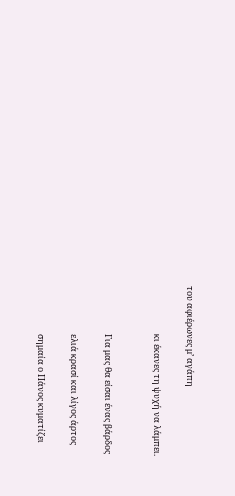του αφιέρωνες μ’ αγάπη

                        κι έκανες τη ψυχή να λάμπει.


                        Για μας θα είσαι ένας βάρδος

                        ελιά κρασί και λίγος άρτος

                        σημαία ο Πάνος κυματίζει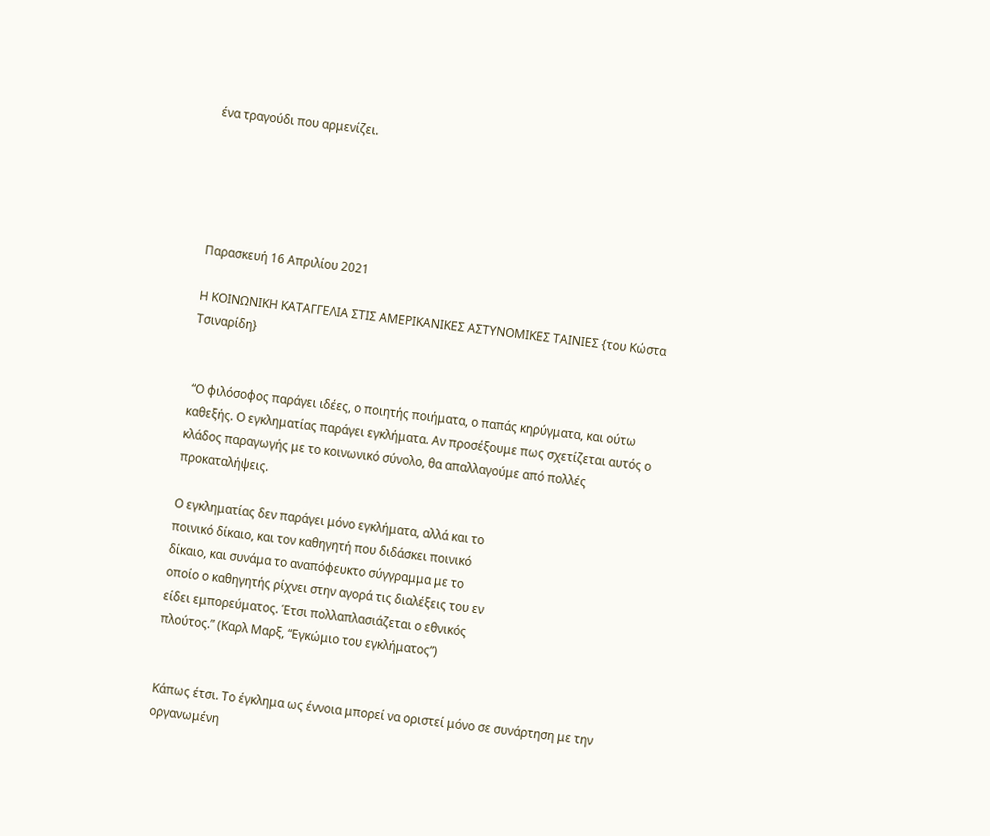ένα τραγούδι που αρμενίζει.





Παρασκευή 16 Απριλίου 2021

Η ΚΟΙΝΩΝΙΚΗ ΚΑΤΑΓΓΕΛΙΑ ΣΤΙΣ ΑΜΕΡΙΚΑΝΙΚΕΣ ΑΣΤΥΝΟΜΙΚΕΣ ΤΑΙΝΙΕΣ {του Κώστα Τσιναρίδη}


 “Ο φιλόσοφος παράγει ιδέες, ο ποιητής ποιήματα, ο παπάς κηρύγματα, και ούτω καθεξής. Ο εγκληματίας παράγει εγκλήματα. Αν προσέξουμε πως σχετίζεται αυτός ο κλάδος παραγωγής με το κοινωνικό σύνολο, θα απαλλαγούμε από πολλές προκαταλήψεις.

Ο εγκληματίας δεν παράγει μόνο εγκλήματα, αλλά και το
ποινικό δίκαιο, και τον καθηγητή που διδάσκει ποινικό
δίκαιο, και συνάμα το αναπόφευκτο σύγγραμμα με το
οποίο ο καθηγητής ρίχνει στην αγορά τις διαλέξεις του εν
είδει εμπορεύματος. Έτσι πολλαπλασιάζεται ο εθνικός
πλούτος.” (Καρλ Μαρξ, “Εγκώμιο του εγκλήματος”)


Κάπως έτσι. Το έγκλημα ως έννοια μπορεί να οριστεί μόνο σε συνάρτηση με την οργανωμένη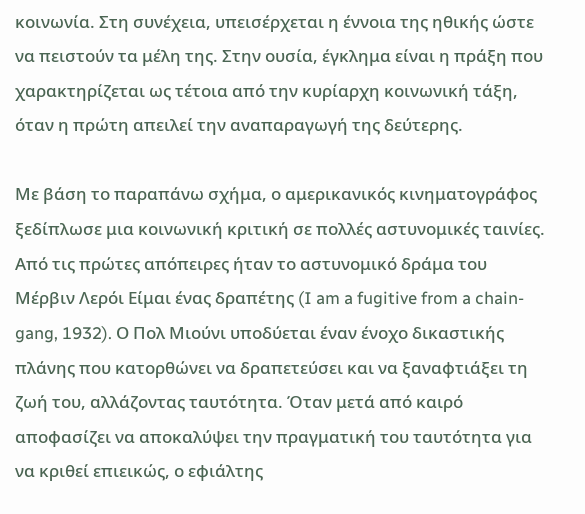κοινωνία. Στη συνέχεια, υπεισέρχεται η έννοια της ηθικής ώστε να πειστούν τα μέλη της. Στην ουσία, έγκλημα είναι η πράξη που χαρακτηρίζεται ως τέτοια από την κυρίαρχη κοινωνική τάξη, όταν η πρώτη απειλεί την αναπαραγωγή της δεύτερης.

Με βάση το παραπάνω σχήμα, ο αμερικανικός κινηματογράφος ξεδίπλωσε μια κοινωνική κριτική σε πολλές αστυνομικές ταινίες. Από τις πρώτες απόπειρες ήταν το αστυνομικό δράμα του Μέρβιν Λερόι Είμαι ένας δραπέτης (I am a fugitive from a chain-gang, 1932). Ο Πολ Μιούνι υποδύεται έναν ένοχο δικαστικής πλάνης που κατορθώνει να δραπετεύσει και να ξαναφτιάξει τη ζωή του, αλλάζοντας ταυτότητα. Όταν μετά από καιρό αποφασίζει να αποκαλύψει την πραγματική του ταυτότητα για να κριθεί επιεικώς, ο εφιάλτης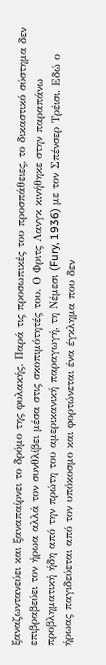ξαναζωντανεύει και ξαναπαίρνει το δρόμο της φυλακής. Παρά τις προσωπικές του προσπάθειες, το δικαστικό σύστημα δεν επιβραβεύει τον ήρωα αλλά τον συνθλίβει μέσα στις σκοπιμότητές του. Ο Φριτς Λανγκ κινήθηκε στην παραπάνω προβληματική ήδη από την πρώτη του αμερικανική παραγωγή, τη Νέμεσι (Fury, 1936) με τον Σπένσερ Τρέισι. Εδώ ο ήρωας παγιδεύεται από τον υπόκοσμο και φορτώνεται ένα έγκλημα που δεν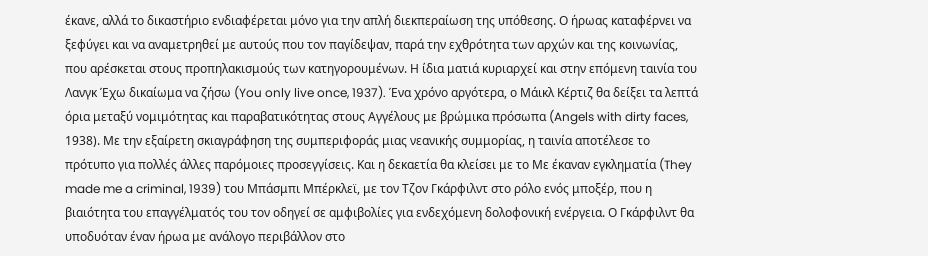έκανε, αλλά το δικαστήριο ενδιαφέρεται μόνο για την απλή διεκπεραίωση της υπόθεσης. Ο ήρωας καταφέρνει να ξεφύγει και να αναμετρηθεί με αυτούς που τον παγίδεψαν, παρά την εχθρότητα των αρχών και της κοινωνίας, που αρέσκεται στους προπηλακισμούς των κατηγορουμένων. Η ίδια ματιά κυριαρχεί και στην επόμενη ταινία του Λανγκ Έχω δικαίωμα να ζήσω (You only live once, 1937). Ένα χρόνο αργότερα, ο Μάικλ Κέρτιζ θα δείξει τα λεπτά όρια μεταξύ νομιμότητας και παραβατικότητας στους Αγγέλους με βρώμικα πρόσωπα (Angels with dirty faces, 1938). Με την εξαίρετη σκιαγράφηση της συμπεριφοράς μιας νεανικής συμμορίας, η ταινία αποτέλεσε το πρότυπο για πολλές άλλες παρόμοιες προσεγγίσεις. Και η δεκαετία θα κλείσει με το Με έκαναν εγκληματία (They made me a criminal, 1939) του Μπάσμπι Μπέρκλεϊ, με τον Τζον Γκάρφιλντ στο ρόλο ενός μποξέρ, που η βιαιότητα του επαγγέλματός του τον οδηγεί σε αμφιβολίες για ενδεχόμενη δολοφονική ενέργεια. Ο Γκάρφιλντ θα υποδυόταν έναν ήρωα με ανάλογο περιβάλλον στο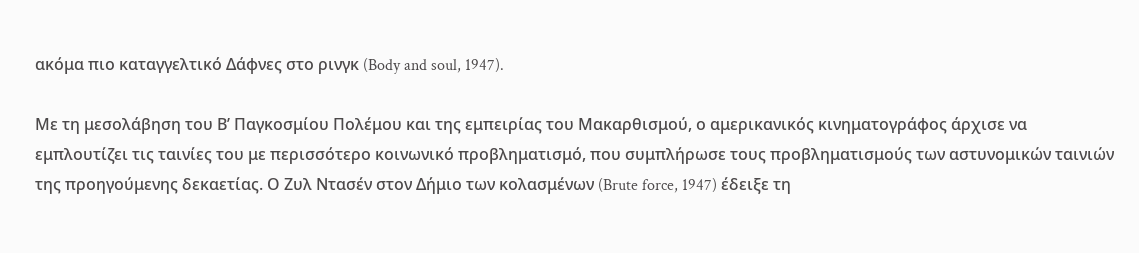ακόμα πιο καταγγελτικό Δάφνες στο ρινγκ (Body and soul, 1947).

Με τη μεσολάβηση του Β’ Παγκοσμίου Πολέμου και της εμπειρίας του Μακαρθισμού, ο αμερικανικός κινηματογράφος άρχισε να εμπλουτίζει τις ταινίες του με περισσότερο κοινωνικό προβληματισμό, που συμπλήρωσε τους προβληματισμούς των αστυνομικών ταινιών της προηγούμενης δεκαετίας. Ο Ζυλ Ντασέν στον Δήμιο των κολασμένων (Brute force, 1947) έδειξε τη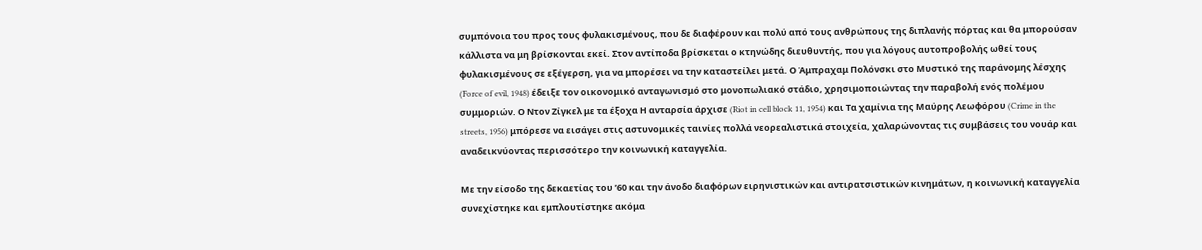συμπόνοια του προς τους φυλακισμένους, που δε διαφέρουν και πολύ από τους ανθρώπους της διπλανής πόρτας και θα μπορούσαν κάλλιστα να μη βρίσκονται εκεί. Στον αντίποδα βρίσκεται ο κτηνώδης διευθυντής, που για λόγους αυτοπροβολής ωθεί τους φυλακισμένους σε εξέγερση, για να μπορέσει να την καταστείλει μετά. Ο Άμπραχαμ Πολόνσκι στο Μυστικό της παράνομης λέσχης (Force of evil, 1948) έδειξε τον οικονομικό ανταγωνισμό στο μονοπωλιακό στάδιο, χρησιμοποιώντας την παραβολή ενός πολέμου συμμοριών. Ο Ντον Ζίγκελ με τα έξοχα Η ανταρσία άρχισε (Riot in cell block 11, 1954) και Τα χαμίνια της Μαύρης Λεωφόρου (Crime in the streets, 1956) μπόρεσε να εισάγει στις αστυνομικές ταινίες πολλά νεορεαλιστικά στοιχεία, χαλαρώνοντας τις συμβάσεις του νουάρ και αναδεικνύοντας περισσότερο την κοινωνική καταγγελία.

Με την είσοδο της δεκαετίας του ’60 και την άνοδο διαφόρων ειρηνιστικών και αντιρατσιστικών κινημάτων, η κοινωνική καταγγελία συνεχίστηκε και εμπλουτίστηκε ακόμα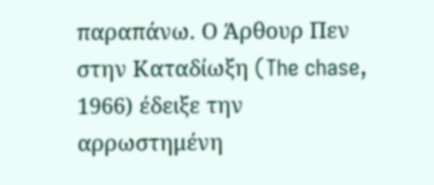παραπάνω. Ο Άρθουρ Πεν στην Καταδίωξη (The chase, 1966) έδειξε την αρρωστημένη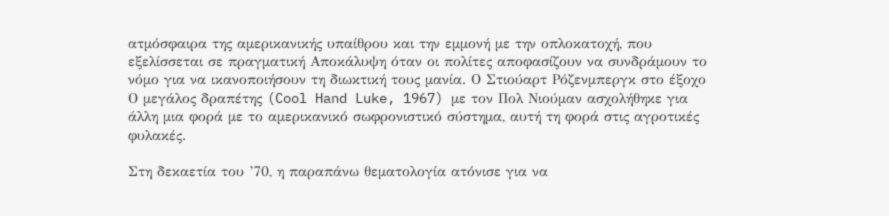ατμόσφαιρα της αμερικανικής υπαίθρου και την εμμονή με την οπλοκατοχή, που εξελίσσεται σε πραγματική Αποκάλυψη όταν οι πολίτες αποφασίζουν να συνδράμουν το νόμο για να ικανοποιήσουν τη διωκτική τους μανία. Ο Στιούαρτ Ρόζενμπεργκ στο έξοχο Ο μεγάλος δραπέτης (Cool Hand Luke, 1967) με τον Πολ Νιούμαν ασχολήθηκε για άλλη μια φορά με το αμερικανικό σωφρονιστικό σύστημα, αυτή τη φορά στις αγροτικές φυλακές.

Στη δεκαετία του ’70, η παραπάνω θεματολογία ατόνισε για να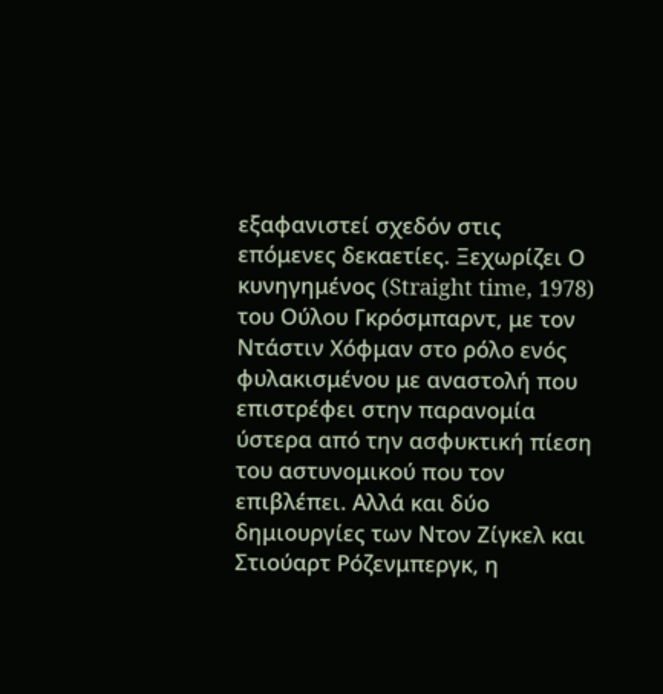εξαφανιστεί σχεδόν στις επόμενες δεκαετίες. Ξεχωρίζει Ο κυνηγημένος (Straight time, 1978) του Ούλου Γκρόσμπαρντ, με τον Ντάστιν Χόφμαν στο ρόλο ενός φυλακισμένου με αναστολή που επιστρέφει στην παρανομία ύστερα από την ασφυκτική πίεση του αστυνομικού που τον επιβλέπει. Αλλά και δύο δημιουργίες των Ντον Ζίγκελ και Στιούαρτ Ρόζενμπεργκ, η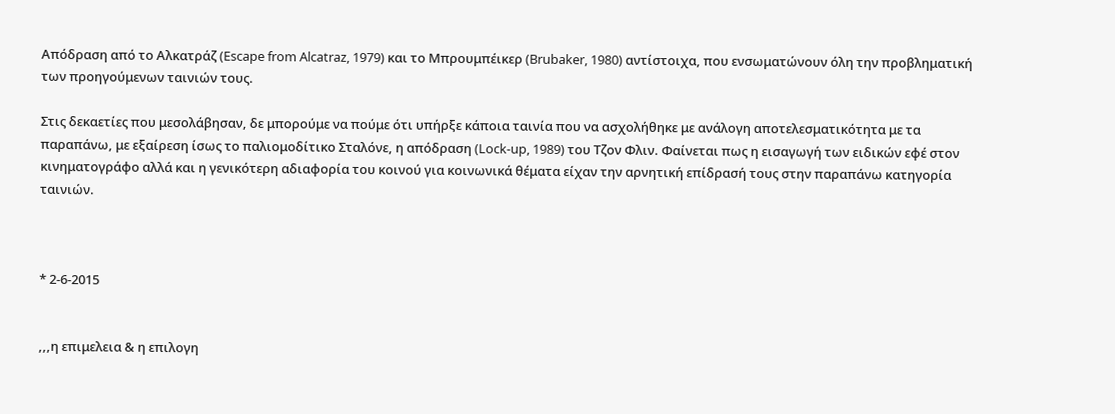Απόδραση από το Αλκατράζ (Escape from Alcatraz, 1979) και το Μπρουμπέικερ (Brubaker, 1980) αντίστοιχα, που ενσωματώνουν όλη την προβληματική των προηγούμενων ταινιών τους.

Στις δεκαετίες που μεσολάβησαν, δε μπορούμε να πούμε ότι υπήρξε κάποια ταινία που να ασχολήθηκε με ανάλογη αποτελεσματικότητα με τα παραπάνω, με εξαίρεση ίσως το παλιομοδίτικο Σταλόνε, η απόδραση (Lock-up, 1989) του Τζον Φλιν. Φαίνεται πως η εισαγωγή των ειδικών εφέ στον κινηματογράφο αλλά και η γενικότερη αδιαφορία του κοινού για κοινωνικά θέματα είχαν την αρνητική επίδρασή τους στην παραπάνω κατηγορία ταινιών.



* 2-6-2015


,,,η επιμελεια & η επιλογη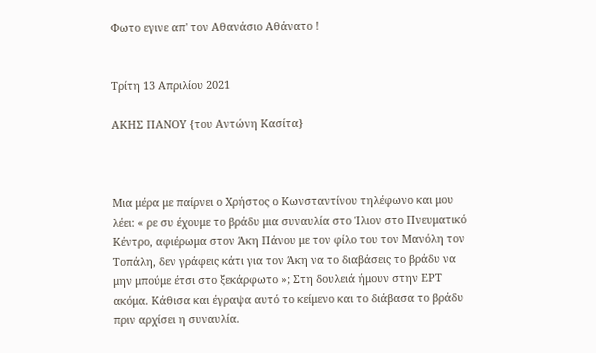Φωτο εγινε απ' τον Αθανάσιο Αθάνατο !


Τρίτη 13 Απριλίου 2021

ΑΚΗΣ ΠΑΝΟΥ {του Αντώνη Κασίτα}



Μια μέρα με παίρνει ο Χρήστος ο Κωνσταντίνου τηλέφωνο και μου λέει: « ρε συ έχουμε το βράδυ μια συναυλία στο Ίλιον στο Πνευματικό Κέντρο, αφιέρωμα στον Άκη Πάνου με τον φίλο του τον Μανόλη τον Τοπάλη, δεν γράφεις κάτι για τον Άκη να το διαβάσεις το βράδυ να μην μπούμε έτσι στο ξεκάρφωτο »; Στη δουλειά ήμουν στην ΕΡΤ ακόμα. Κάθισα και έγραψα αυτό το κείμενο και το διάβασα το βράδυ πριν αρχίσει η συναυλία.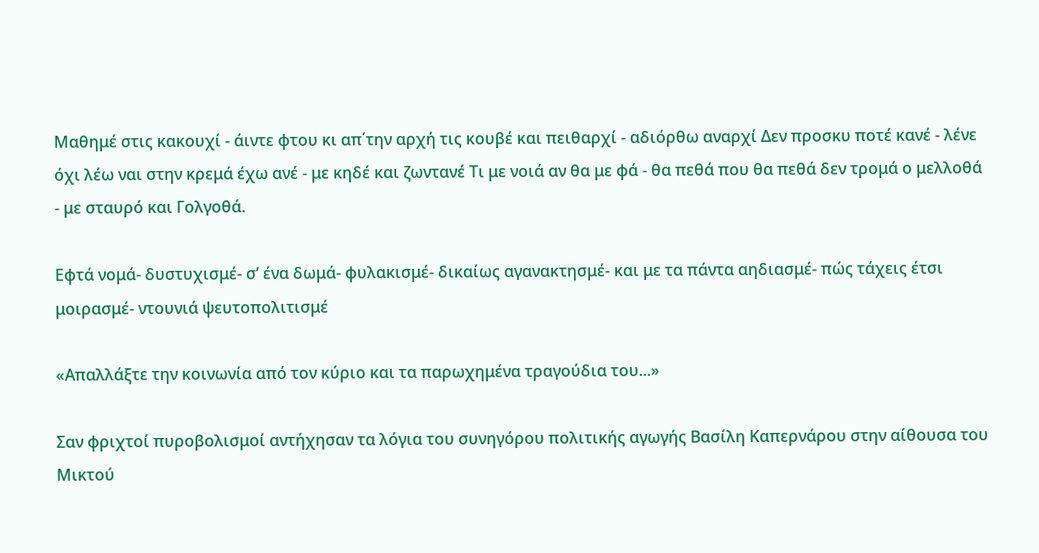Μαθημέ στις κακουχί - άιντε φτου κι απ΄την αρχή τις κουβέ και πειθαρχί - αδιόρθω αναρχί Δεν προσκυ ποτέ κανέ - λένε όχι λέω ναι στην κρεμά έχω ανέ - με κηδέ και ζωντανέ Τι με νοιά αν θα με φά - θα πεθά που θα πεθά δεν τρομά ο μελλοθά - με σταυρό και Γολγοθά.

Εφτά νομά- δυστυχισμέ- σ’ ένα δωμά- φυλακισμέ- δικαίως αγανακτησμέ- και με τα πάντα αηδιασμέ- πώς τάχεις έτσι μοιρασμέ- ντουνιά ψευτοπολιτισμέ

«Απαλλάξτε την κοινωνία από τον κύριο και τα παρωχημένα τραγούδια του...»

Σαν φριχτοί πυροβολισμοί αντήχησαν τα λόγια του συνηγόρου πολιτικής αγωγής Βασίλη Καπερνάρου στην αίθουσα του Μικτού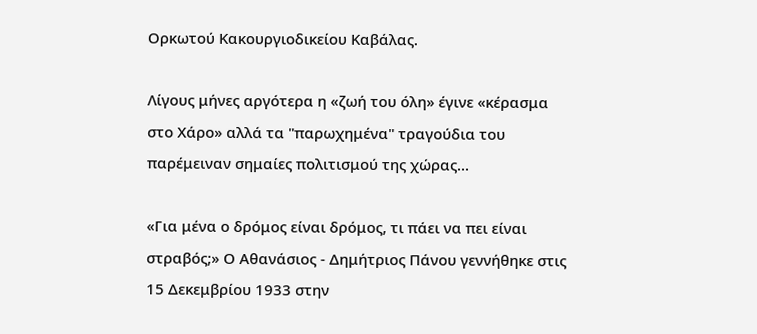Ορκωτού Κακουργιοδικείου Καβάλας.

Λίγους μήνες αργότερα η «ζωή του όλη» έγινε «κέρασμα στο Χάρο» αλλά τα "παρωχημένα" τραγούδια του παρέμειναν σημαίες πολιτισμού της χώρας...

«Για μένα ο δρόμος είναι δρόμος, τι πάει να πει είναι στραβός;» Ο Αθανάσιος - Δημήτριος Πάνου γεννήθηκε στις 15 Δεκεμβρίου 1933 στην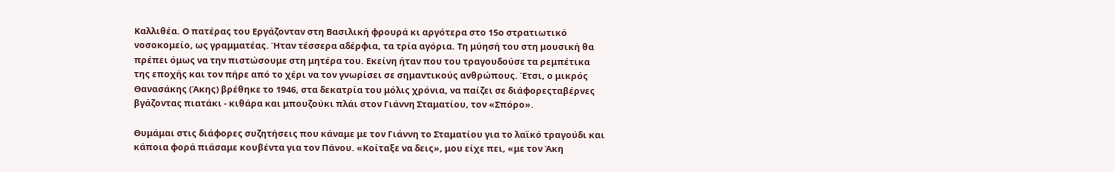Καλλιθέα. Ο πατέρας του Εργάζονταν στη Βασιλική φρουρά κι αργότερα στο 15ο στρατιωτικό νοσοκομείο, ως γραμματέας. Ήταν τέσσερα αδέρφια, τα τρία αγόρια. Τη μύησή του στη μουσική θα πρέπει όμως να την πιστώσουμε στη μητέρα του. Εκείνη ήταν που του τραγουδούσε τα ρεμπέτικα της εποχής και τον πήρε από το χέρι να τον γνωρίσει σε σημαντικούς ανθρώπους. Έτσι, ο μικρός Θανασάκης (Άκης) βρέθηκε το 1946, στα δεκατρία του μόλις χρόνια, να παίζει σε διάφορεςταβέρνες βγάζοντας πιατάκι - κιθάρα και μπουζούκι πλάι στον Γιάννη Σταματίου, τον «Σπόρο».

Θυμάμαι στις διάφορες συζητήσεις που κάναμε με τον Γιάννη το Σταματίου για το λαϊκό τραγούδι και κάποια φορά πιάσαμε κουβέντα για τον Πάνου. «Κοίταξε να δεις», μου είχε πει, «με τον Άκη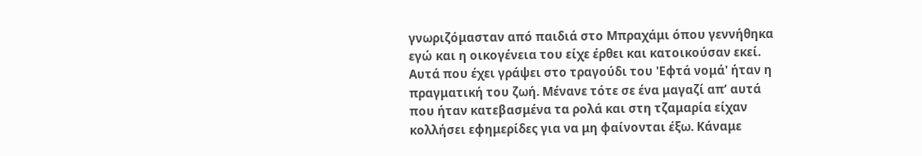γνωριζόμασταν από παιδιά στο Μπραχάμι όπου γεννήθηκα εγώ και η οικογένεια του είχε έρθει και κατοικούσαν εκεί. Αυτά που έχει γράψει στο τραγούδι του 'Εφτά νομά' ήταν η πραγματική του ζωή. Μένανε τότε σε ένα μαγαζί απ’ αυτά που ήταν κατεβασμένα τα ρολά και στη τζαμαρία είχαν κολλήσει εφημερίδες για να μη φαίνονται έξω. Κάναμε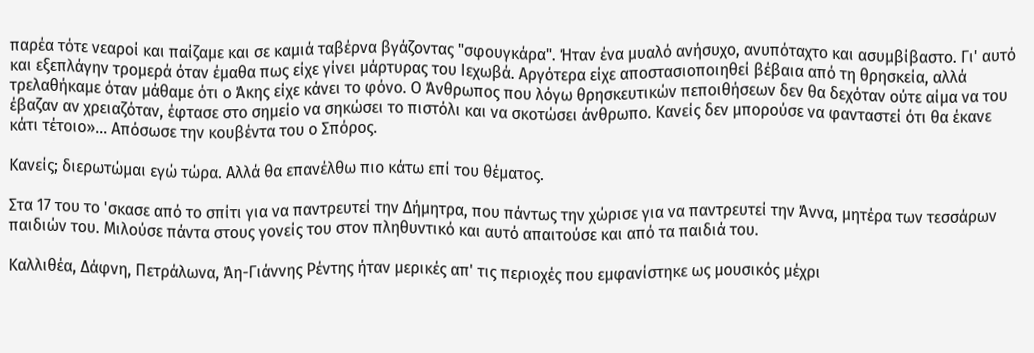παρέα τότε νεαροί και παίζαμε και σε καμιά ταβέρνα βγάζοντας "σφουγκάρα". Ήταν ένα μυαλό ανήσυχο, ανυπόταχτο και ασυμβίβαστο. Γι' αυτό και εξεπλάγην τρομερά όταν έμαθα πως είχε γίνει μάρτυρας του Ιεχωβά. Αργότερα είχε αποστασιοποιηθεί βέβαια από τη θρησκεία, αλλά τρελαθήκαμε όταν μάθαμε ότι ο Άκης είχε κάνει το φόνο. Ο Άνθρωπος που λόγω θρησκευτικών πεποιθήσεων δεν θα δεχόταν ούτε αίμα να του έβαζαν αν χρειαζόταν, έφτασε στο σημείο να σηκώσει το πιστόλι και να σκοτώσει άνθρωπο. Κανείς δεν μπορούσε να φανταστεί ότι θα έκανε κάτι τέτοιο»… Απόσωσε την κουβέντα του ο Σπόρος.

Κανείς; διερωτώμαι εγώ τώρα. Αλλά θα επανέλθω πιο κάτω επί του θέματος.

Στα 17 του το 'σκασε από το σπίτι για να παντρευτεί την Δήμητρα, που πάντως την χώρισε για να παντρευτεί την Άννα, μητέρα των τεσσάρων παιδιών του. Μιλούσε πάντα στους γονείς του στον πληθυντικό και αυτό απαιτούσε και από τα παιδιά του.

Καλλιθέα, Δάφνη, Πετράλωνα, Άη-Γιάννης Ρέντης ήταν μερικές απ' τις περιοχές που εμφανίστηκε ως μουσικός μέχρι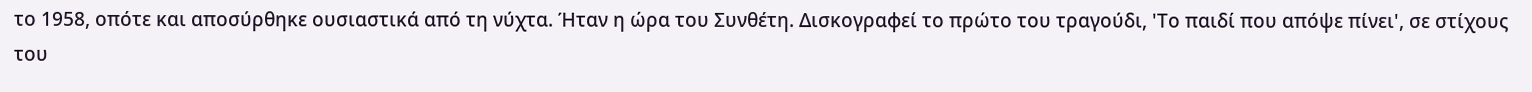το 1958, οπότε και αποσύρθηκε ουσιαστικά από τη νύχτα. Ήταν η ώρα του Συνθέτη. Δισκογραφεί το πρώτο του τραγούδι, 'Το παιδί που απόψε πίνει', σε στίχους του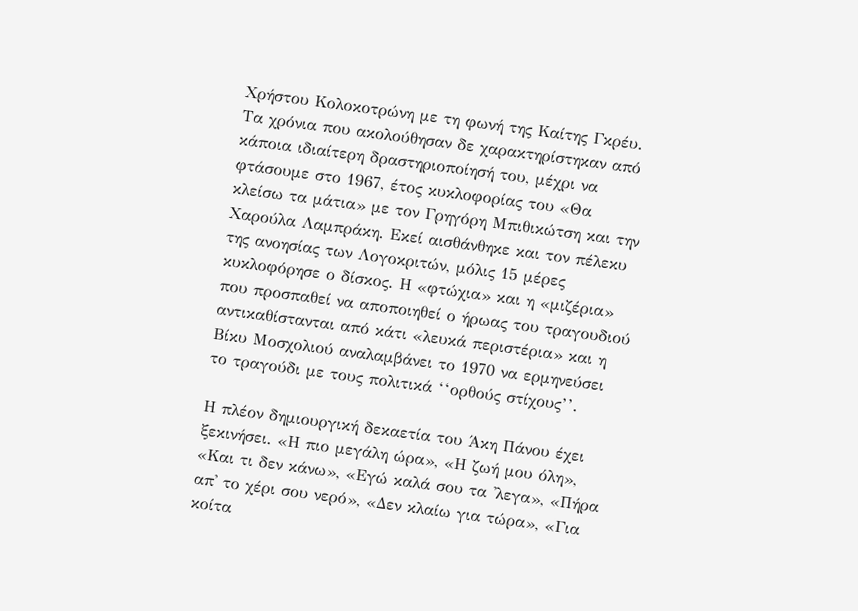Χρήστου Κολοκοτρώνη με τη φωνή της Καίτης Γκρέυ. Τα χρόνια που ακολούθησαν δε χαρακτηρίστηκαν από κάποια ιδιαίτερη δραστηριοποίησή του, μέχρι να φτάσουμε στο 1967, έτος κυκλοφορίας του «Θα κλείσω τα μάτια» με τον Γρηγόρη Μπιθικώτση και την Χαρούλα Λαμπράκη. Εκεί αισθάνθηκε και τον πέλεκυ της ανοησίας των Λογοκριτών, μόλις 15 μέρες κυκλοφόρησε ο δίσκος. Η «φτώχια» και η «μιζέρια» που προσπαθεί να αποποιηθεί ο ήρωας του τραγουδιού αντικαθίστανται από κάτι «λευκά περιστέρια» και η Βίκυ Μοσχολιού αναλαμβάνει το 1970 να ερμηνεύσει το τραγούδι με τους πολιτικά ‘‘ορθούς στίχους’’.

Η πλέον δημιουργική δεκαετία του Άκη Πάνου έχει ξεκινήσει. «Η πιο μεγάλη ώρα», «Η ζωή μου όλη», «Και τι δεν κάνω», «Εγώ καλά σου τα 'λεγα», «Πήρα απ' το χέρι σου νερό», «Δεν κλαίω για τώρα», «Για κοίτα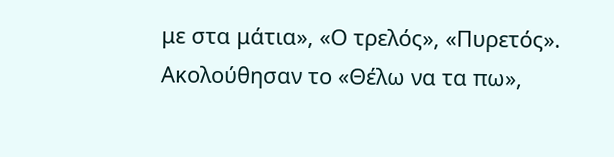με στα μάτια», «Ο τρελός», «Πυρετός». Ακολούθησαν το «Θέλω να τα πω»,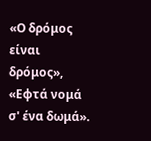«Ο δρόμος είναι δρόμος», «Εφτά νομά σ' ένα δωμά».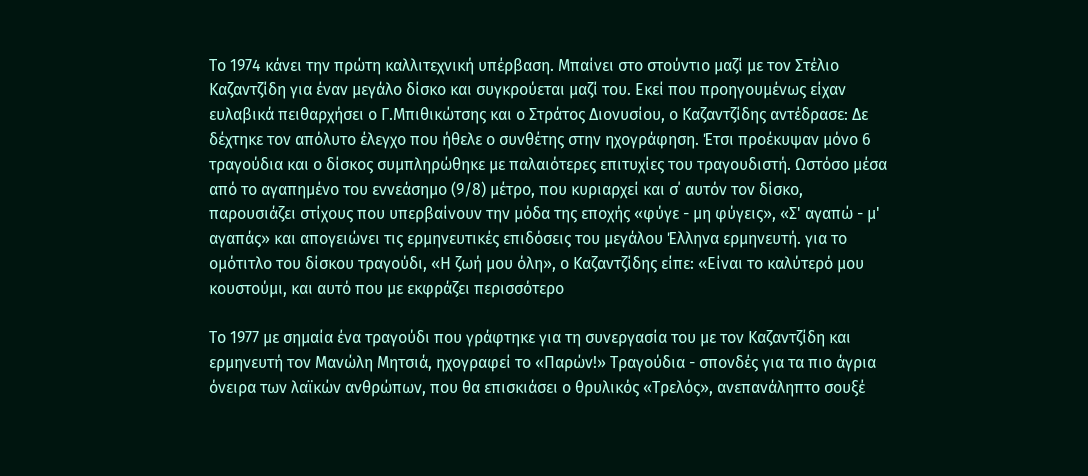Το 1974 κάνει την πρώτη καλλιτεχνική υπέρβαση. Μπαίνει στο στούντιο μαζί με τον Στέλιο Καζαντζίδη για έναν μεγάλο δίσκο και συγκρούεται μαζί του. Εκεί που προηγουμένως είχαν ευλαβικά πειθαρχήσει ο Γ.Μπιθικώτσης και ο Στράτος Διονυσίου, ο Καζαντζίδης αντέδρασε: Δε δέχτηκε τον απόλυτο έλεγχο που ήθελε ο συνθέτης στην ηχογράφηση. Έτσι προέκυψαν μόνο 6 τραγούδια και ο δίσκος συμπληρώθηκε με παλαιότερες επιτυχίες του τραγουδιστή. Ωστόσο μέσα από το αγαπημένο του εννεάσημο (9/8) μέτρο, που κυριαρχεί και σ΄ αυτόν τον δίσκο, παρουσιάζει στίχους που υπερβαίνουν την μόδα της εποχής «φύγε - μη φύγεις», «Σ' αγαπώ - μ' αγαπάς» και απογειώνει τις ερμηνευτικές επιδόσεις του μεγάλου Έλληνα ερμηνευτή. για το ομότιτλο του δίσκου τραγούδι, «Η ζωή μου όλη», ο Καζαντζίδης είπε: «Είναι το καλύτερό μου κουστούμι, και αυτό που με εκφράζει περισσότερο

Το 1977 με σημαία ένα τραγούδι που γράφτηκε για τη συνεργασία του με τον Καζαντζίδη και ερμηνευτή τον Μανώλη Μητσιά, ηχογραφεί το «Παρών!» Τραγούδια - σπονδές για τα πιο άγρια όνειρα των λαϊκών ανθρώπων, που θα επισκιάσει ο θρυλικός «Τρελός», ανεπανάληπτο σουξέ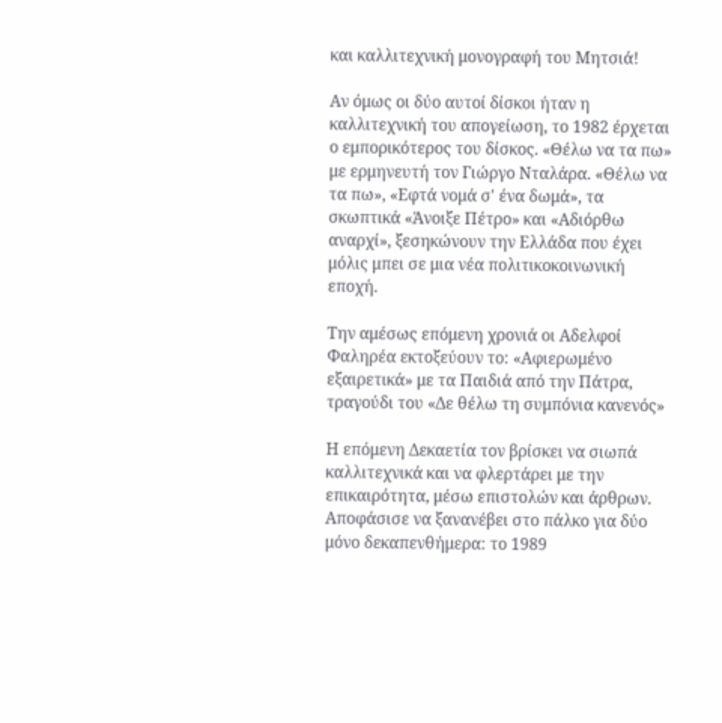και καλλιτεχνική μονογραφή του Μητσιά!

Αν όμως οι δύο αυτοί δίσκοι ήταν η καλλιτεχνική του απογείωση, το 1982 έρχεται ο εμπορικότερος του δίσκος. «Θέλω να τα πω» με ερμηνευτή τον Γιώργο Νταλάρα. «Θέλω να τα πω», «Εφτά νομά σ' ένα δωμά», τα σκωπτικά «Άνοιξε Πέτρο» και «Αδιόρθω αναρχί», ξεσηκώνουν την Ελλάδα που έχει μόλις μπει σε μια νέα πολιτικοκοινωνική εποχή.

Την αμέσως επόμενη χρονιά οι Αδελφοί Φαληρέα εκτοξεύουν το: «Αφιερωμένο εξαιρετικά» με τα Παιδιά από την Πάτρα, τραγούδι του «Δε θέλω τη συμπόνια κανενός»

Η επόμενη Δεκαετία τον βρίσκει να σιωπά καλλιτεχνικά και να φλερτάρει με την επικαιρότητα, μέσω επιστολών και άρθρων. Αποφάσισε να ξανανέβει στο πάλκο για δύο μόνο δεκαπενθήμερα: το 1989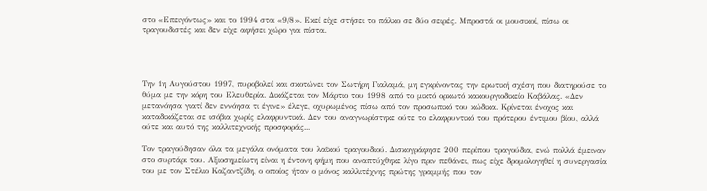στο «Επειγόντως» και το 1994 στα «9/8». Εκεί είχε στήσει το πάλκο σε δύο σειρές. Μπροστά οι μουσικοί, πίσω οι τραγουδιστές και δεν είχε αφήσει χώρο για πίστα.




Την 1η Αυγούστου 1997, πυροβολεί και σκοτώνει τον Σωτήρη Γιαλαμά, μη εγκρίνοντας την ερωτική σχέση που διατηρούσε το θύμα με την κόρη του Ελευθερία. Δικάζεται τον Μάρτιο του 1998 από το μικτό ορκωτό κακουργιοδικείο Καβάλας. «Δεν μετανόησα γιατί δεν εννόησα τι έγινε» έλεγε, οχυρωμένος πίσω από τον προσωπικό του κώδικα. Κρίνεται ένοχος και καταδικάζεται σε ισόβια χωρίς ελαφρυντικά. Δεν του αναγνωρίστηκε ούτε το ελαφρυντικό του πρότερου έντιμου βίου, αλλά ούτε και αυτό της καλλιτεχνικής προσφοράς...

Τον τραγούδησαν όλα τα μεγάλα ονόματα του λαϊκού τραγουδιού. Δισκογράφησε 200 περίπου τραγούδια, ενώ πολλά έμειναν στο συρτάρι του. Αξιοσημείωτη είναι η έντονη φήμη που αναπτύχθηκε λίγο πριν πεθάνει, πως είχε δρομολογηθεί η συνεργασία του με τον Στέλιο Καζαντζίδη, ο οποίος ήταν ο μόνος καλλιτέχνης πρώτης γραμμής που τον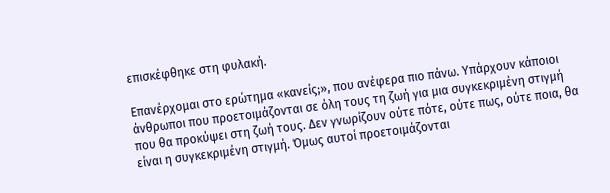επισκέφθηκε στη φυλακή.

Επανέρχομαι στο ερώτημα «κανείς;», που ανέφερα πιο πάνω. Υπάρχουν κάποιοι άνθρωποι που προετοιμάζονται σε όλη τους τη ζωή για μια συγκεκριμένη στιγμή που θα προκύψει στη ζωή τους. Δεν γνωρίζουν ούτε πότε, ούτε πως, ούτε ποια, θα είναι η συγκεκριμένη στιγμή. Όμως αυτοί προετοιμάζονται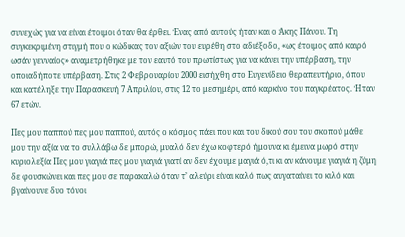συνεχώς για να είναι έτοιμοι όταν θα έρθει. Ένας από αυτούς ήταν και ο Άκης Πάνου. Τη συγκεκριμένη στιγμή που ο κώδικας τον αξιών του ευρέθη στο αδιέξοδο, «ως έτοιμος από καιρό ωσάν γενναίος» αναμετρήθηκε με τον εαυτό του πρωτίστως για να κάνει την υπέρβαση, την οποιαδήποτε υπέρβαση. Στις 2 Φεβρουαρίου 2000 εισήχθη στο Ευγενίδειο θεραπευτήριο, όπου και κατέληξε την Παρασκευή 7 Απριλίου, στις 12 το μεσημέρι, από καρκίνο του παγκρέατος. Ήταν 67 ετών.

Πες μου παππού πες μου παππού, αυτός ο κόσμος πάει που και του δικού σου του σκοπού μάθε μου την αξία να το συλλάβω δε μπορώ, μυαλό δεν έχω κοφτερό ήμουνα κι έμεινα μωρό στην κυριολεξία Πες μου γιαγιά πες μου γιαγιά γιατί αν δεν έχουμε μαγιά ό,τι κι αν κάνουμε γιαγιά η ζύμη δε φουσκώνει και πες μου σε παρακαλώ όταν τ’ αλεύρι είναι καλό πως αυγαταίνει το κιλό και βγαίνουνε δυο τόνοι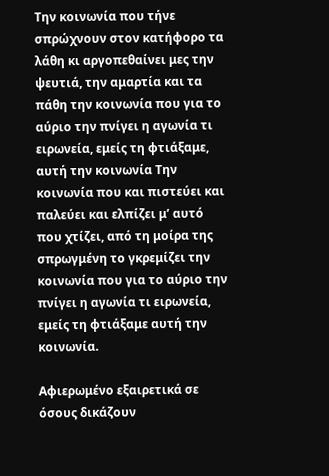Την κοινωνία που τήνε σπρώχνουν στον κατήφορο τα λάθη κι αργοπεθαίνει μες την ψευτιά, την αμαρτία και τα πάθη την κοινωνία που για το αύριο την πνίγει η αγωνία τι ειρωνεία, εμείς τη φτιάξαμε, αυτή την κοινωνία Την κοινωνία που και πιστεύει και παλεύει και ελπίζει μ’ αυτό που χτίζει, από τη μοίρα της σπρωγμένη το γκρεμίζει την κοινωνία που για το αύριο την πνίγει η αγωνία τι ειρωνεία, εμείς τη φτιάξαμε αυτή την κοινωνία.

Αφιερωμένο εξαιρετικά σε όσους δικάζουν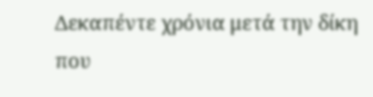Δεκαπέντε χρόνια μετά την δίκη που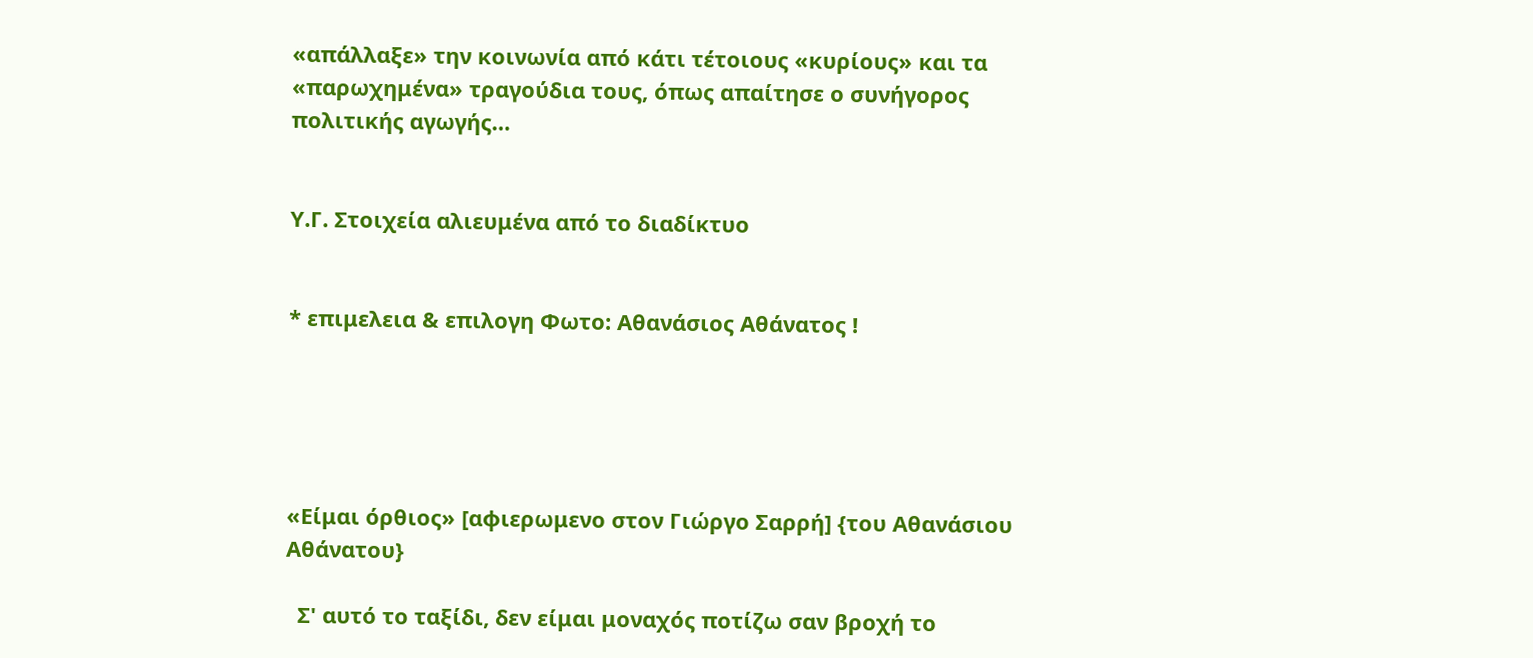«απάλλαξε» την κοινωνία από κάτι τέτοιους «κυρίους» και τα «παρωχημένα» τραγούδια τους, όπως απαίτησε ο συνήγορος πολιτικής αγωγής…


Υ.Γ. Στοιχεία αλιευμένα από το διαδίκτυο


* επιμελεια & επιλογη Φωτο: Αθανάσιος Αθάνατος !





«Είμαι όρθιος» [αφιερωμενο στον Γιώργο Σαρρή] {του Αθανάσιου Αθάνατου}

  Σ' αυτό το ταξίδι, δεν είμαι μοναχός ποτίζω σαν βροχή το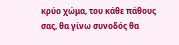κρύο χώμα, του κάθε πάθους σας, θα γίνω συνοδός θα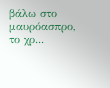βάλω στο μαυρόασπρο, το χρ...